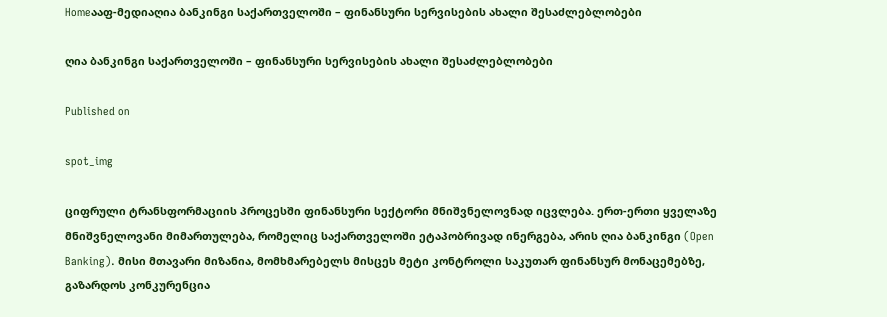Homeააფ-მედიაღია ბანკინგი საქართველოში – ფინანსური სერვისების ახალი შესაძლებლობები

ღია ბანკინგი საქართველოში – ფინანსური სერვისების ახალი შესაძლებლობები

Published on

spot_img

ციფრული ტრანსფორმაციის პროცესში ფინანსური სექტორი მნიშვნელოვნად იცვლება. ერთ-ერთი ყველაზე მნიშვნელოვანი მიმართულება, რომელიც საქართველოში ეტაპობრივად ინერგება, არის ღია ბანკინგი (Open Banking). მისი მთავარი მიზანია, მომხმარებელს მისცეს მეტი კონტროლი საკუთარ ფინანსურ მონაცემებზე, გაზარდოს კონკურენცია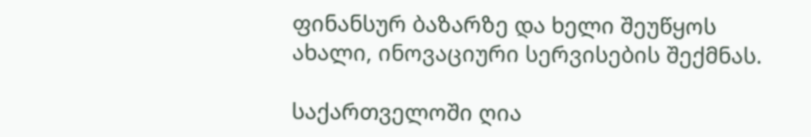ფინანსურ ბაზარზე და ხელი შეუწყოს ახალი, ინოვაციური სერვისების შექმნას.

საქართველოში ღია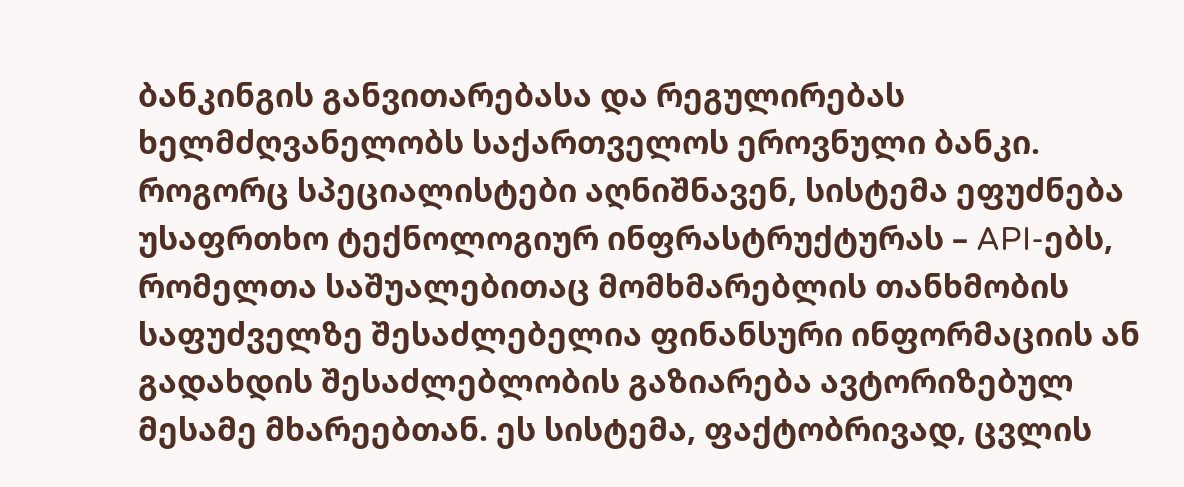ბანკინგის განვითარებასა და რეგულირებას ხელმძღვანელობს საქართველოს ეროვნული ბანკი. როგორც სპეციალისტები აღნიშნავენ, სისტემა ეფუძნება უსაფრთხო ტექნოლოგიურ ინფრასტრუქტურას – API-ებს, რომელთა საშუალებითაც მომხმარებლის თანხმობის საფუძველზე შესაძლებელია ფინანსური ინფორმაციის ან გადახდის შესაძლებლობის გაზიარება ავტორიზებულ მესამე მხარეებთან. ეს სისტემა, ფაქტობრივად, ცვლის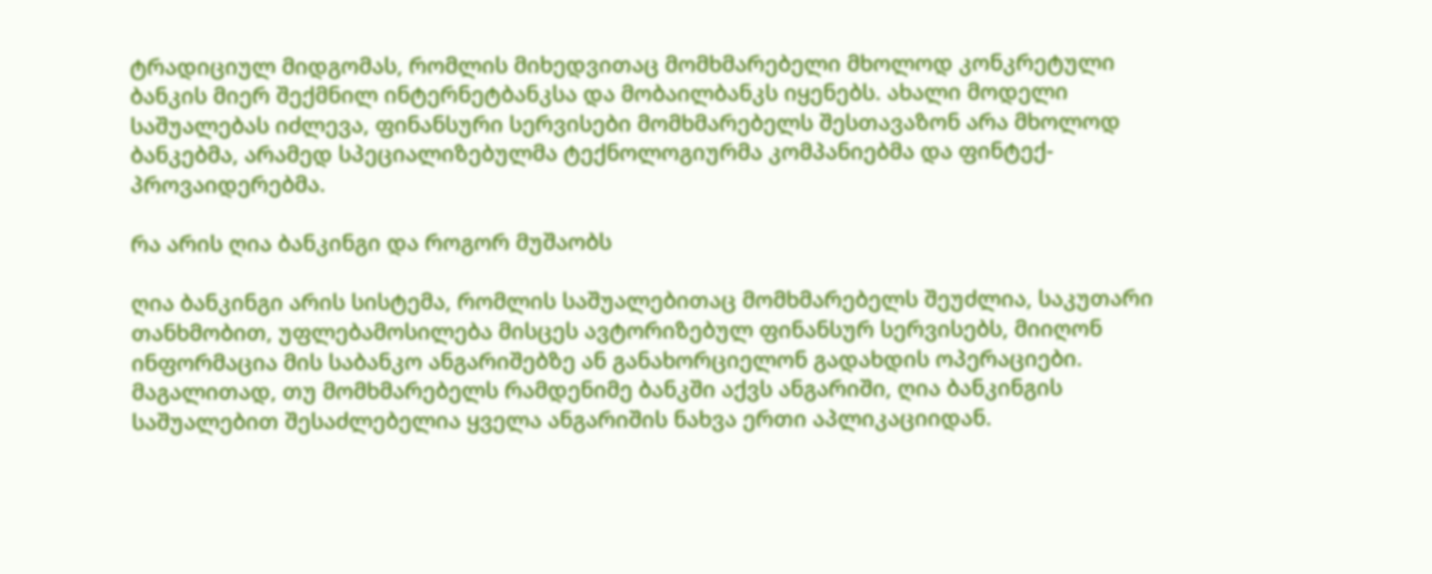ტრადიციულ მიდგომას, რომლის მიხედვითაც მომხმარებელი მხოლოდ კონკრეტული ბანკის მიერ შექმნილ ინტერნეტბანკსა და მობაილბანკს იყენებს. ახალი მოდელი საშუალებას იძლევა, ფინანსური სერვისები მომხმარებელს შესთავაზონ არა მხოლოდ ბანკებმა, არამედ სპეციალიზებულმა ტექნოლოგიურმა კომპანიებმა და ფინტექ-პროვაიდერებმა.

რა არის ღია ბანკინგი და როგორ მუშაობს

ღია ბანკინგი არის სისტემა, რომლის საშუალებითაც მომხმარებელს შეუძლია, საკუთარი თანხმობით, უფლებამოსილება მისცეს ავტორიზებულ ფინანსურ სერვისებს, მიიღონ ინფორმაცია მის საბანკო ანგარიშებზე ან განახორციელონ გადახდის ოპერაციები. მაგალითად, თუ მომხმარებელს რამდენიმე ბანკში აქვს ანგარიში, ღია ბანკინგის საშუალებით შესაძლებელია ყველა ანგარიშის ნახვა ერთი აპლიკაციიდან.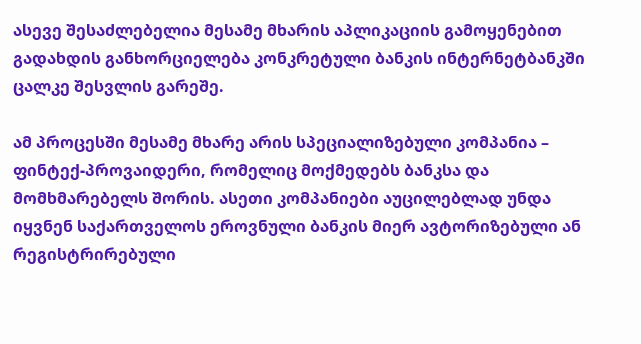ასევე შესაძლებელია მესამე მხარის აპლიკაციის გამოყენებით გადახდის განხორციელება კონკრეტული ბანკის ინტერნეტბანკში ცალკე შესვლის გარეშე.

ამ პროცესში მესამე მხარე არის სპეციალიზებული კომპანია – ფინტექ-პროვაიდერი, რომელიც მოქმედებს ბანკსა და მომხმარებელს შორის. ასეთი კომპანიები აუცილებლად უნდა იყვნენ საქართველოს ეროვნული ბანკის მიერ ავტორიზებული ან რეგისტრირებული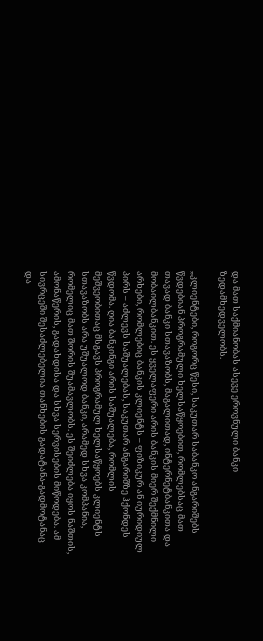და მათ საქმიანობას ასევე ეროვნული ბანკი ზედამხედველობს.

„კლიენტები, როგორც წესი, საკუთარ საბანკო ანგარიშებს წვდებიან პროგრამული ხელსაწყოებით, რომლებსაც მათ თავად ბანკი სთავაზობს, მაგალითად, ინტერნეტბანკითა და მობაილბანკით. ეს ყველაფერი არის ბანკის მიერ შექმნილი არხები, რომლებიც ბანკის კლიენტს – ფიზიკურ ან იურიდიულ პირს – აძლევს საშუალებას, საკუთარ ანგარიშზე ჰქონდეს წვდომა. ღია ბანკინგი არის საშუალება, რომლის მეშვეობითაც მსგავს პროგრამულ ხელსაწყოებს კლიენტს სთავაზობს არა უშუალოდ ბანკი, არამედ სხვა კომპანია, რომელიც მათ შორის შუამავლობს. ეს შეიძლება იყოს ნაშთის, ამონაწერის, გადახდისა და სხვა სერვისების მიწოდება. ამ სივრცეში შესაძლებელია თანხების გადატანა-გადმოტანაც და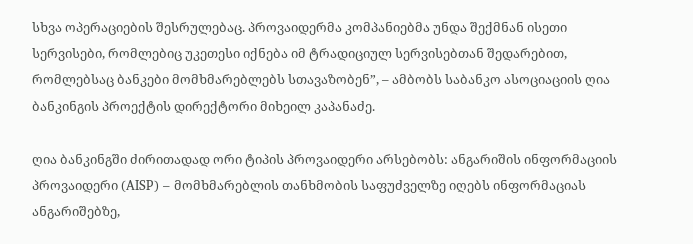სხვა ოპერაციების შესრულებაც. პროვაიდერმა კომპანიებმა უნდა შექმნან ისეთი სერვისები, რომლებიც უკეთესი იქნება იმ ტრადიციულ სერვისებთან შედარებით, რომლებსაც ბანკები მომხმარებლებს სთავაზობენ”, – ამბობს საბანკო ასოციაციის ღია ბანკინგის პროექტის დირექტორი მიხეილ კაპანაძე.

ღია ბანკინგში ძირითადად ორი ტიპის პროვაიდერი არსებობს: ანგარიშის ინფორმაციის პროვაიდერი (AISP) – მომხმარებლის თანხმობის საფუძველზე იღებს ინფორმაციას ანგარიშებზე,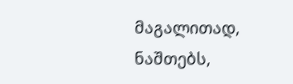მაგალითად, ნაშთებს,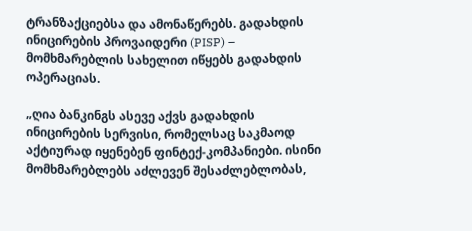ტრანზაქციებსა და ამონაწერებს. გადახდის ინიცირების პროვაიდერი (PISP) – მომხმარებლის სახელით იწყებს გადახდის ოპერაციას.

„ღია ბანკინგს ასევე აქვს გადახდის ინიცირების სერვისი, რომელსაც საკმაოდ აქტიურად იყენებენ ფინტექ-კომპანიები. ისინი მომხმარებლებს აძლევენ შესაძლებლობას,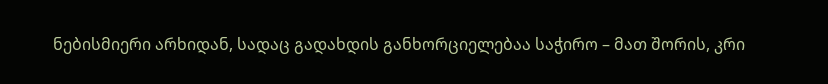ნებისმიერი არხიდან, სადაც გადახდის განხორციელებაა საჭირო – მათ შორის, კრი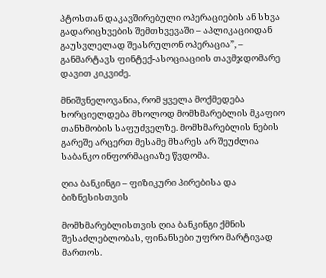პტოსთან დაკავშირებული ოპერაციების ან სხვა გადარიცხვების შემთხვევაში – აპლიკაციიდან გაუსვლელად შეასრულონ ოპერაცია”, – განმარტავს ფინტექ-ასოციაციის თავმჯდომარე დავით კიკვიძე.

მნიშვნელოვანია, რომ ყველა მოქმედება ხორციელდება მხოლოდ მომხმარებლის მკაფიო თანხმობის საფუძველზე. მომხმარებლის ნების გარეშე არცერთ მესამე მხარეს არ შეუძლია საბანკო ინფორმაციაზე წვდომა.

ღია ბანკინგი – ფიზიკური პირებისა და ბიზნესისთვის

მომხმარებლისთვის ღია ბანკინგი ქმნის შესაძლებლობას, ფინანსები უფრო მარტივად მართოს.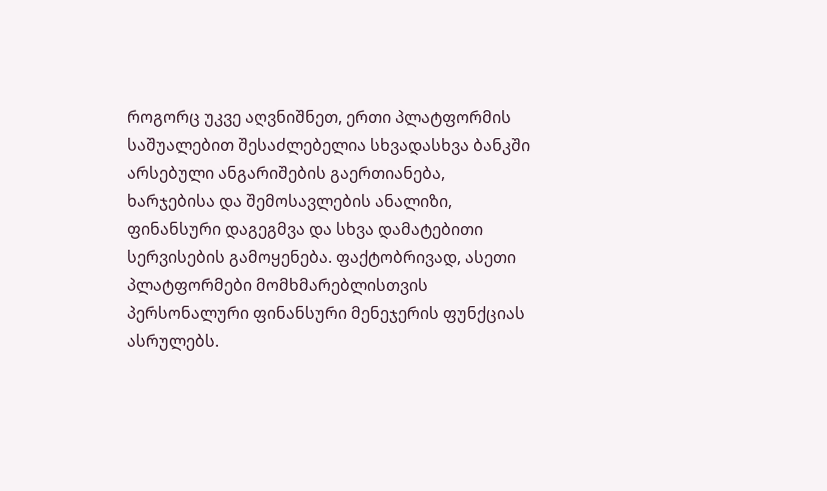როგორც უკვე აღვნიშნეთ, ერთი პლატფორმის საშუალებით შესაძლებელია სხვადასხვა ბანკში არსებული ანგარიშების გაერთიანება, ხარჯებისა და შემოსავლების ანალიზი, ფინანსური დაგეგმვა და სხვა დამატებითი სერვისების გამოყენება. ფაქტობრივად, ასეთი პლატფორმები მომხმარებლისთვის პერსონალური ფინანსური მენეჯერის ფუნქციას ასრულებს.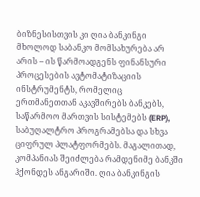ბიზნესისთვის კი ღია ბანკინგი მხოლოდ საბანკო მომსახურება არ არის – ის წარმოადგენს ფინანსური პროცესების ავტომატიზაციის ინსტრუმენტს, რომელიც ერთმანეთთან აკავშირებს ბანკებს, საწარმოო მართვის სისტემებს (ERP), საბუღალტრო პროგრამებსა და სხვა ციფრულ პლატფორმებს. მაგალითად, კომპანიას შეიძლება რამდენიმე ბანკში ჰქონდეს ანგარიში. ღია ბანკინგის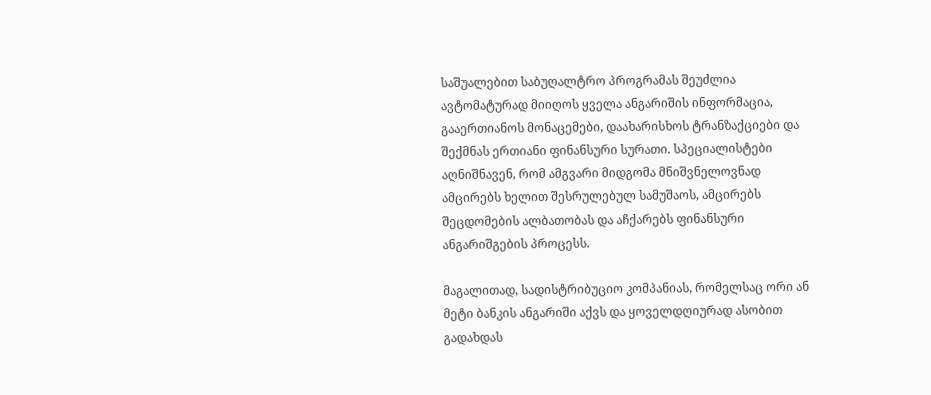საშუალებით საბუღალტრო პროგრამას შეუძლია ავტომატურად მიიღოს ყველა ანგარიშის ინფორმაცია, გააერთიანოს მონაცემები, დაახარისხოს ტრანზაქციები და შექმნას ერთიანი ფინანსური სურათი. სპეციალისტები აღნიშნავენ, რომ ამგვარი მიდგომა მნიშვნელოვნად ამცირებს ხელით შესრულებულ სამუშაოს, ამცირებს შეცდომების ალბათობას და აჩქარებს ფინანსური ანგარიშგების პროცესს.

მაგალითად, სადისტრიბუციო კომპანიას, რომელსაც ორი ან მეტი ბანკის ანგარიში აქვს და ყოველდღიურად ასობით გადახდას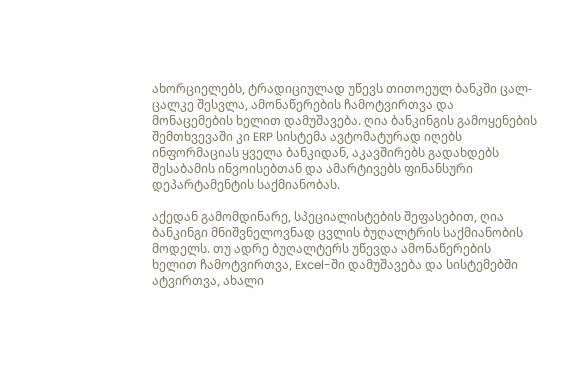ახორციელებს, ტრადიციულად უწევს თითოეულ ბანკში ცალ-ცალკე შესვლა, ამონაწერების ჩამოტვირთვა და მონაცემების ხელით დამუშავება. ღია ბანკინგის გამოყენების შემთხვევაში კი ERP სისტემა ავტომატურად იღებს ინფორმაციას ყველა ბანკიდან, აკავშირებს გადახდებს შესაბამის ინვოისებთან და ამარტივებს ფინანსური დეპარტამენტის საქმიანობას.

აქედან გამომდინარე, სპეციალისტების შეფასებით, ღია ბანკინგი მნიშვნელოვნად ცვლის ბუღალტრის საქმიანობის მოდელს. თუ ადრე ბუღალტერს უწევდა ამონაწერების ხელით ჩამოტვირთვა, Excel-ში დამუშავება და სისტემებში ატვირთვა, ახალი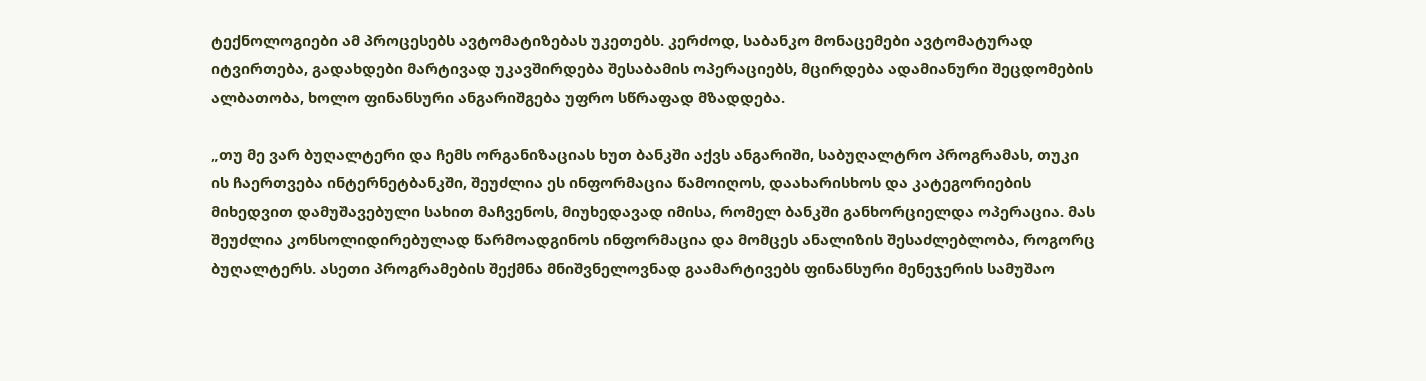ტექნოლოგიები ამ პროცესებს ავტომატიზებას უკეთებს. კერძოდ, საბანკო მონაცემები ავტომატურად იტვირთება, გადახდები მარტივად უკავშირდება შესაბამის ოპერაციებს, მცირდება ადამიანური შეცდომების ალბათობა, ხოლო ფინანსური ანგარიშგება უფრო სწრაფად მზადდება.

„თუ მე ვარ ბუღალტერი და ჩემს ორგანიზაციას ხუთ ბანკში აქვს ანგარიში, საბუღალტრო პროგრამას, თუკი ის ჩაერთვება ინტერნეტბანკში, შეუძლია ეს ინფორმაცია წამოიღოს, დაახარისხოს და კატეგორიების მიხედვით დამუშავებული სახით მაჩვენოს, მიუხედავად იმისა, რომელ ბანკში განხორციელდა ოპერაცია. მას შეუძლია კონსოლიდირებულად წარმოადგინოს ინფორმაცია და მომცეს ანალიზის შესაძლებლობა, როგორც ბუღალტერს. ასეთი პროგრამების შექმნა მნიშვნელოვნად გაამარტივებს ფინანსური მენეჯერის სამუშაო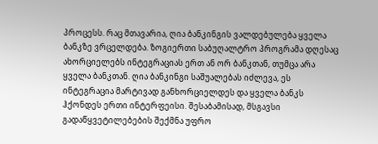პროცესს. რაც მთავარია, ღია ბანკინგის ვალდებულება ყველა ბანკზე ვრცელდება. ზოგიერთი საბუღალტრო პროგრამა დღესაც ახორციელებს ინტეგრაციას ერთ ან ორ ბანკთან, თუმცა არა ყველა ბანკთან. ღია ბანკინგი საშუალებას იძლევა, ეს ინტეგრაცია მარტივად განხორციელდეს და ყველა ბანკს ჰქონდეს ერთი ინტერფეისი. შესაბამისად, მსგავსი გადაწყვეტილებების შექმნა უფრო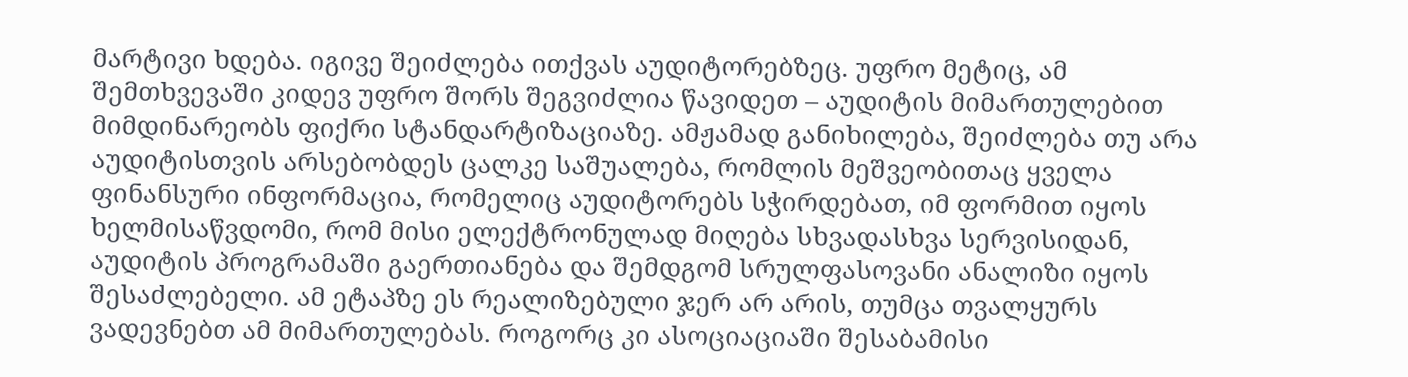მარტივი ხდება. იგივე შეიძლება ითქვას აუდიტორებზეც. უფრო მეტიც, ამ შემთხვევაში კიდევ უფრო შორს შეგვიძლია წავიდეთ – აუდიტის მიმართულებით მიმდინარეობს ფიქრი სტანდარტიზაციაზე. ამჟამად განიხილება, შეიძლება თუ არა აუდიტისთვის არსებობდეს ცალკე საშუალება, რომლის მეშვეობითაც ყველა ფინანსური ინფორმაცია, რომელიც აუდიტორებს სჭირდებათ, იმ ფორმით იყოს ხელმისაწვდომი, რომ მისი ელექტრონულად მიღება სხვადასხვა სერვისიდან, აუდიტის პროგრამაში გაერთიანება და შემდგომ სრულფასოვანი ანალიზი იყოს შესაძლებელი. ამ ეტაპზე ეს რეალიზებული ჯერ არ არის, თუმცა თვალყურს ვადევნებთ ამ მიმართულებას. როგორც კი ასოციაციაში შესაბამისი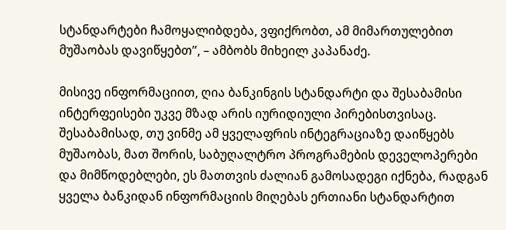სტანდარტები ჩამოყალიბდება, ვფიქრობთ, ამ მიმართულებით მუშაობას დავიწყებთ”, – ამბობს მიხეილ კაპანაძე.

მისივე ინფორმაციით, ღია ბანკინგის სტანდარტი და შესაბამისი ინტერფეისები უკვე მზად არის იურიდიული პირებისთვისაც. შესაბამისად, თუ ვინმე ამ ყველაფრის ინტეგრაციაზე დაიწყებს მუშაობას, მათ შორის, საბუღალტრო პროგრამების დეველოპერები და მიმწოდებლები, ეს მათთვის ძალიან გამოსადეგი იქნება, რადგან ყველა ბანკიდან ინფორმაციის მიღებას ერთიანი სტანდარტით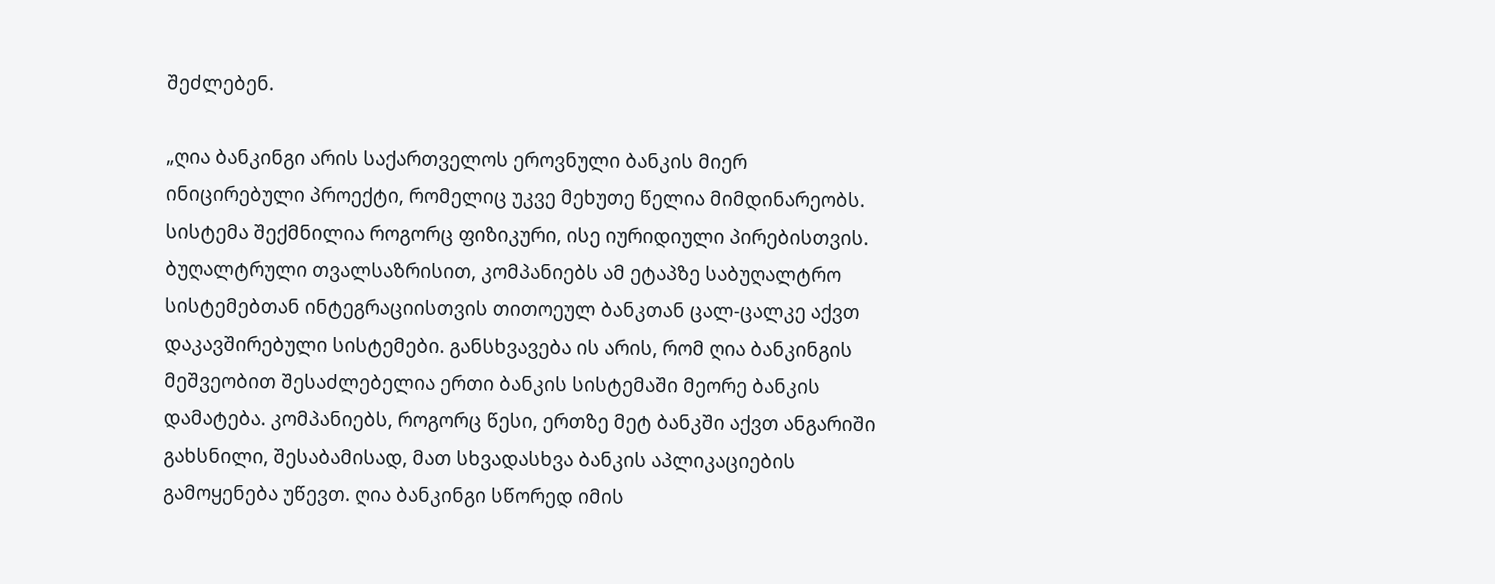შეძლებენ.

„ღია ბანკინგი არის საქართველოს ეროვნული ბანკის მიერ ინიცირებული პროექტი, რომელიც უკვე მეხუთე წელია მიმდინარეობს. სისტემა შექმნილია როგორც ფიზიკური, ისე იურიდიული პირებისთვის. ბუღალტრული თვალსაზრისით, კომპანიებს ამ ეტაპზე საბუღალტრო სისტემებთან ინტეგრაციისთვის თითოეულ ბანკთან ცალ-ცალკე აქვთ დაკავშირებული სისტემები. განსხვავება ის არის, რომ ღია ბანკინგის მეშვეობით შესაძლებელია ერთი ბანკის სისტემაში მეორე ბანკის დამატება. კომპანიებს, როგორც წესი, ერთზე მეტ ბანკში აქვთ ანგარიში გახსნილი, შესაბამისად, მათ სხვადასხვა ბანკის აპლიკაციების გამოყენება უწევთ. ღია ბანკინგი სწორედ იმის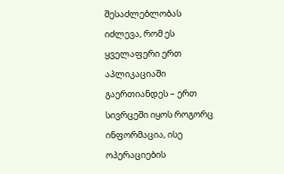შესაძლებლობას იძლევა, რომ ეს ყველაფერი ერთ აპლიკაციაში გაერთიანდეს – ერთ სივრცეში იყოს როგორც ინფორმაცია, ისე ოპერაციების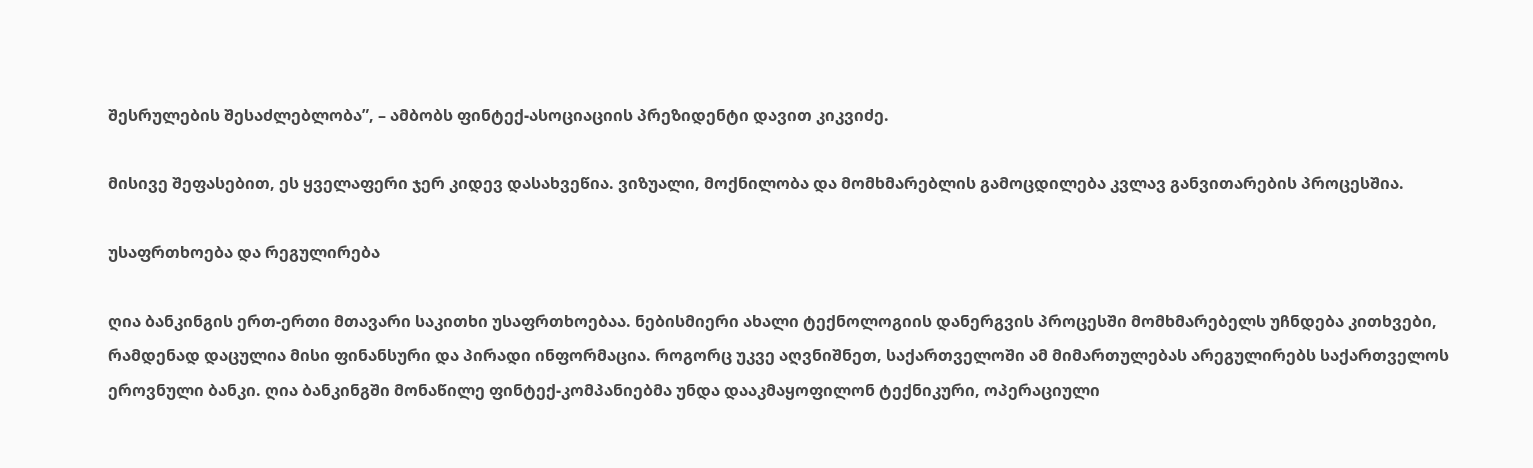შესრულების შესაძლებლობა”, – ამბობს ფინტექ-ასოციაციის პრეზიდენტი დავით კიკვიძე.

მისივე შეფასებით, ეს ყველაფერი ჯერ კიდევ დასახვეწია. ვიზუალი, მოქნილობა და მომხმარებლის გამოცდილება კვლავ განვითარების პროცესშია.

უსაფრთხოება და რეგულირება

ღია ბანკინგის ერთ-ერთი მთავარი საკითხი უსაფრთხოებაა. ნებისმიერი ახალი ტექნოლოგიის დანერგვის პროცესში მომხმარებელს უჩნდება კითხვები, რამდენად დაცულია მისი ფინანსური და პირადი ინფორმაცია. როგორც უკვე აღვნიშნეთ, საქართველოში ამ მიმართულებას არეგულირებს საქართველოს ეროვნული ბანკი. ღია ბანკინგში მონაწილე ფინტექ-კომპანიებმა უნდა დააკმაყოფილონ ტექნიკური, ოპერაციული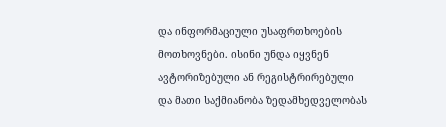და ინფორმაციული უსაფრთხოების მოთხოვნები. ისინი უნდა იყვნენ ავტორიზებული ან რეგისტრირებული და მათი საქმიანობა ზედამხედველობას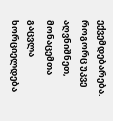ექვემდებარება. როგორც უკვე აღვნიშნეთ, მონაცემთა გაცვლა ხორციელდება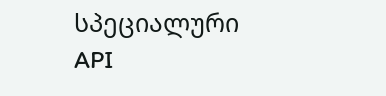სპეციალური API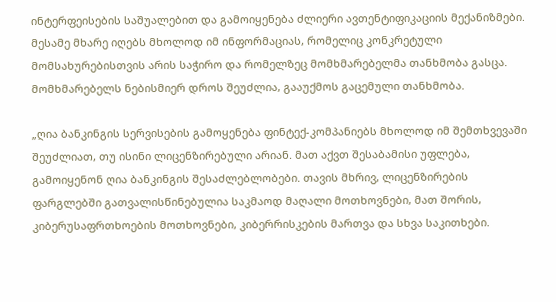ინტერფეისების საშუალებით და გამოიყენება ძლიერი ავთენტიფიკაციის მექანიზმები. მესამე მხარე იღებს მხოლოდ იმ ინფორმაციას, რომელიც კონკრეტული მომსახურებისთვის არის საჭირო და რომელზეც მომხმარებელმა თანხმობა გასცა. მომხმარებელს ნებისმიერ დროს შეუძლია, გააუქმოს გაცემული თანხმობა.

„ღია ბანკინგის სერვისების გამოყენება ფინტექ-კომპანიებს მხოლოდ იმ შემთხვევაში შეუძლიათ, თუ ისინი ლიცენზირებული არიან. მათ აქვთ შესაბამისი უფლება, გამოიყენონ ღია ბანკინგის შესაძლებლობები. თავის მხრივ, ლიცენზირების ფარგლებში გათვალისწინებულია საკმაოდ მაღალი მოთხოვნები, მათ შორის, კიბერუსაფრთხოების მოთხოვნები, კიბერრისკების მართვა და სხვა საკითხები.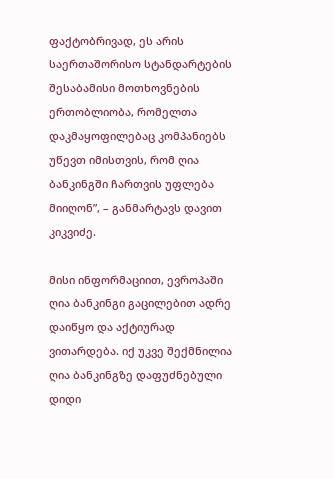ფაქტობრივად, ეს არის საერთაშორისო სტანდარტების შესაბამისი მოთხოვნების ერთობლიობა, რომელთა დაკმაყოფილებაც კომპანიებს უწევთ იმისთვის, რომ ღია ბანკინგში ჩართვის უფლება მიიღონ”, – განმარტავს დავით კიკვიძე.

მისი ინფორმაციით, ევროპაში ღია ბანკინგი გაცილებით ადრე დაიწყო და აქტიურად ვითარდება. იქ უკვე შექმნილია ღია ბანკინგზე დაფუძნებული დიდი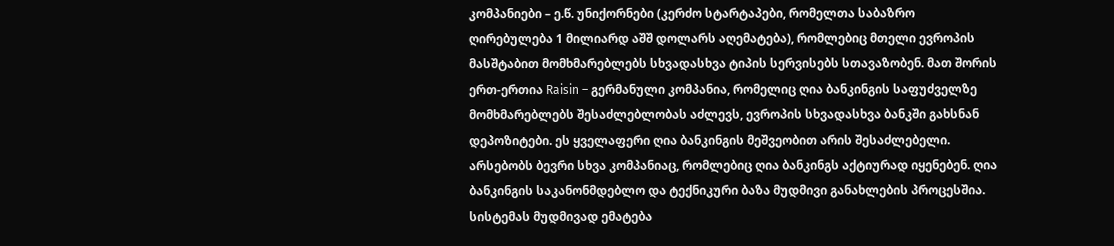კომპანიები – ე.წ. უნიქორნები (კერძო სტარტაპები, რომელთა საბაზრო ღირებულება 1 მილიარდ აშშ დოლარს აღემატება), რომლებიც მთელი ევროპის მასშტაბით მომხმარებლებს სხვადასხვა ტიპის სერვისებს სთავაზობენ. მათ შორის ერთ-ერთია Raisin – გერმანული კომპანია, რომელიც ღია ბანკინგის საფუძველზე მომხმარებლებს შესაძლებლობას აძლევს, ევროპის სხვადასხვა ბანკში გახსნან დეპოზიტები. ეს ყველაფერი ღია ბანკინგის მეშვეობით არის შესაძლებელი. არსებობს ბევრი სხვა კომპანიაც, რომლებიც ღია ბანკინგს აქტიურად იყენებენ. ღია ბანკინგის საკანონმდებლო და ტექნიკური ბაზა მუდმივი განახლების პროცესშია. სისტემას მუდმივად ემატება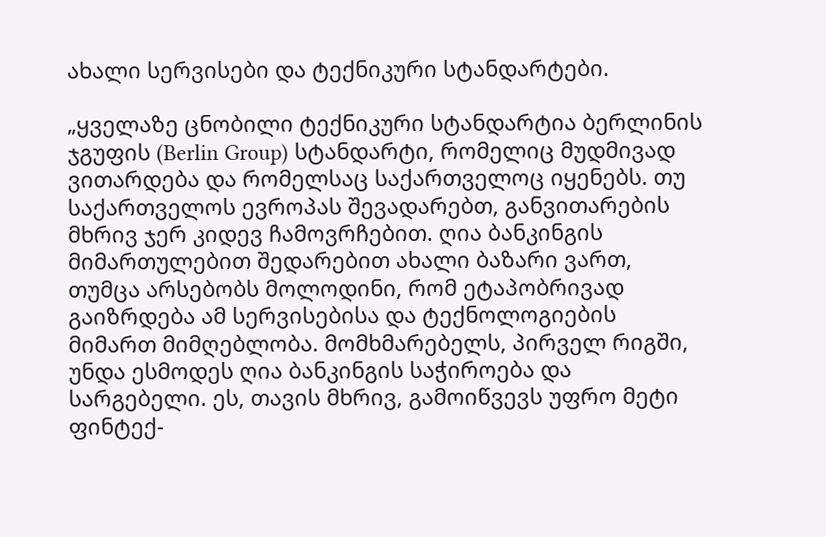ახალი სერვისები და ტექნიკური სტანდარტები.

„ყველაზე ცნობილი ტექნიკური სტანდარტია ბერლინის ჯგუფის (Berlin Group) სტანდარტი, რომელიც მუდმივად ვითარდება და რომელსაც საქართველოც იყენებს. თუ საქართველოს ევროპას შევადარებთ, განვითარების მხრივ ჯერ კიდევ ჩამოვრჩებით. ღია ბანკინგის მიმართულებით შედარებით ახალი ბაზარი ვართ, თუმცა არსებობს მოლოდინი, რომ ეტაპობრივად გაიზრდება ამ სერვისებისა და ტექნოლოგიების მიმართ მიმღებლობა. მომხმარებელს, პირველ რიგში, უნდა ესმოდეს ღია ბანკინგის საჭიროება და სარგებელი. ეს, თავის მხრივ, გამოიწვევს უფრო მეტი ფინტექ-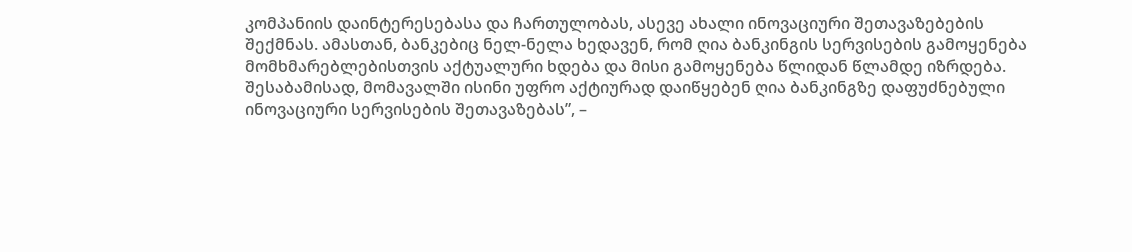კომპანიის დაინტერესებასა და ჩართულობას, ასევე ახალი ინოვაციური შეთავაზებების შექმნას. ამასთან, ბანკებიც ნელ-ნელა ხედავენ, რომ ღია ბანკინგის სერვისების გამოყენება მომხმარებლებისთვის აქტუალური ხდება და მისი გამოყენება წლიდან წლამდე იზრდება. შესაბამისად, მომავალში ისინი უფრო აქტიურად დაიწყებენ ღია ბანკინგზე დაფუძნებული ინოვაციური სერვისების შეთავაზებას”, –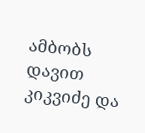ამბობს დავით კიკვიძე და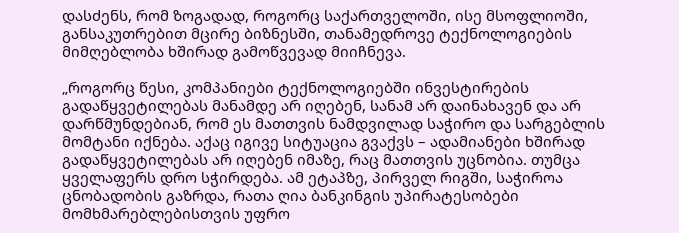დასძენს, რომ ზოგადად, როგორც საქართველოში, ისე მსოფლიოში, განსაკუთრებით მცირე ბიზნესში, თანამედროვე ტექნოლოგიების მიმღებლობა ხშირად გამოწვევად მიიჩნევა.

„როგორც წესი, კომპანიები ტექნოლოგიებში ინვესტირების გადაწყვეტილებას მანამდე არ იღებენ, სანამ არ დაინახავენ და არ დარწმუნდებიან, რომ ეს მათთვის ნამდვილად საჭირო და სარგებლის მომტანი იქნება. აქაც იგივე სიტუაცია გვაქვს – ადამიანები ხშირად გადაწყვეტილებას არ იღებენ იმაზე, რაც მათთვის უცნობია. თუმცა ყველაფერს დრო სჭირდება. ამ ეტაპზე, პირველ რიგში, საჭიროა ცნობადობის გაზრდა, რათა ღია ბანკინგის უპირატესობები მომხმარებლებისთვის უფრო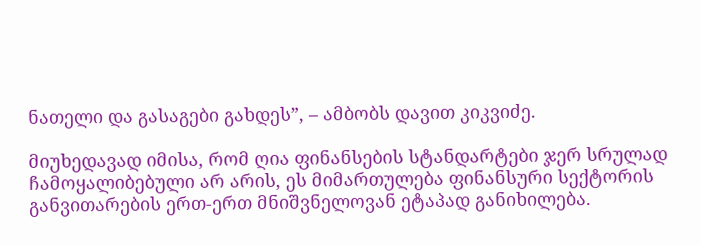ნათელი და გასაგები გახდეს”, – ამბობს დავით კიკვიძე.

მიუხედავად იმისა, რომ ღია ფინანსების სტანდარტები ჯერ სრულად ჩამოყალიბებული არ არის, ეს მიმართულება ფინანსური სექტორის განვითარების ერთ-ერთ მნიშვნელოვან ეტაპად განიხილება.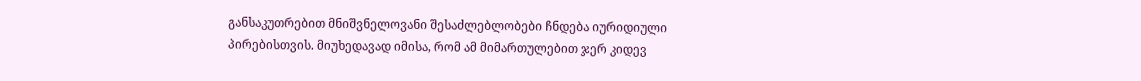განსაკუთრებით მნიშვნელოვანი შესაძლებლობები ჩნდება იურიდიული პირებისთვის. მიუხედავად იმისა, რომ ამ მიმართულებით ჯერ კიდევ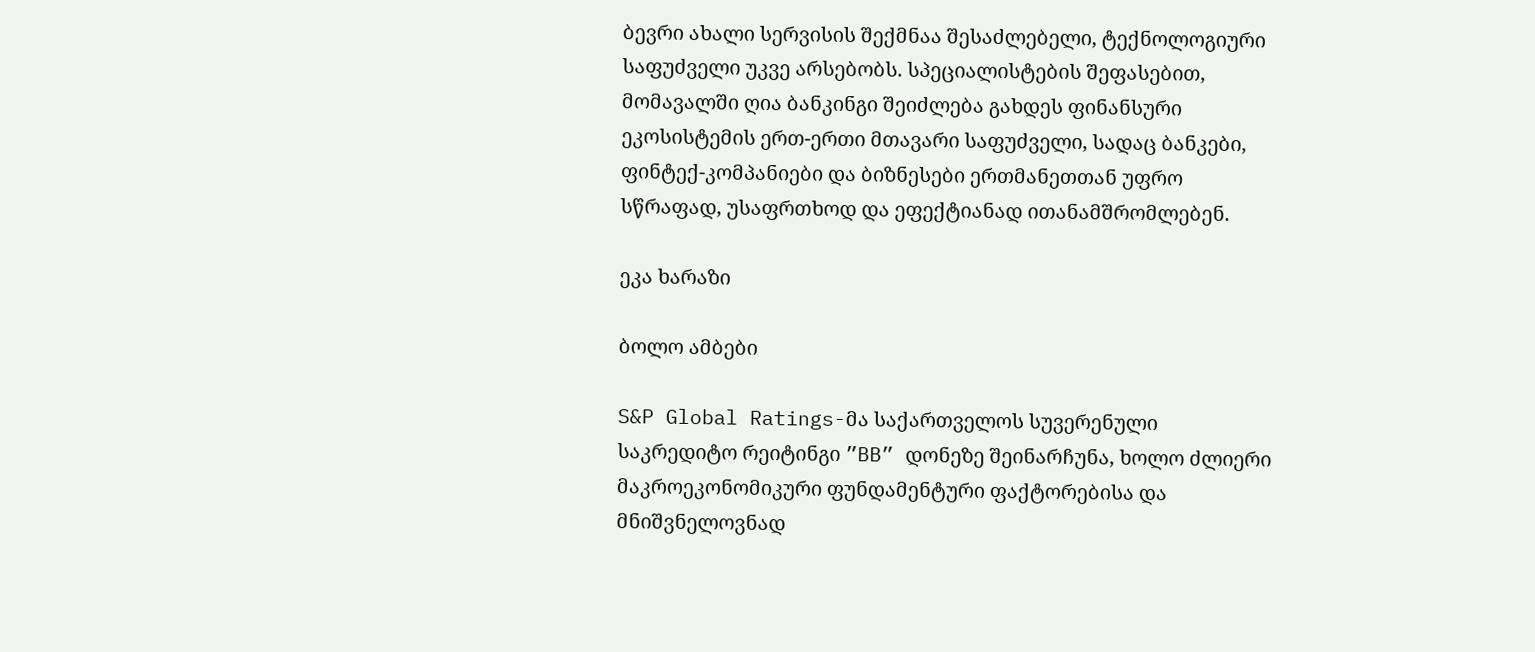ბევრი ახალი სერვისის შექმნაა შესაძლებელი, ტექნოლოგიური საფუძველი უკვე არსებობს. სპეციალისტების შეფასებით, მომავალში ღია ბანკინგი შეიძლება გახდეს ფინანსური ეკოსისტემის ერთ-ერთი მთავარი საფუძველი, სადაც ბანკები, ფინტექ-კომპანიები და ბიზნესები ერთმანეთთან უფრო სწრაფად, უსაფრთხოდ და ეფექტიანად ითანამშრომლებენ.

ეკა ხარაზი

ბოლო ამბები

S&P Global Ratings-მა საქართველოს სუვერენული საკრედიტო რეიტინგი ”BB” დონეზე შეინარჩუნა, ხოლო ძლიერი მაკროეკონომიკური ფუნდამენტური ფაქტორებისა და მნიშვნელოვნად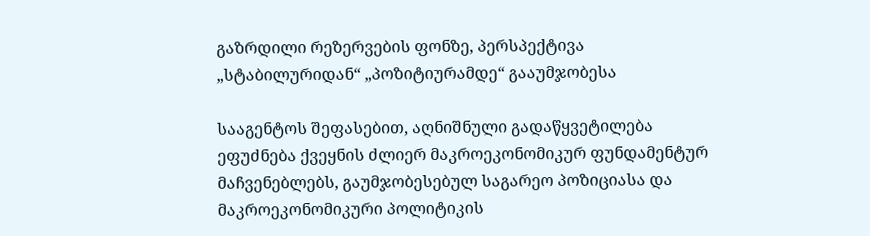გაზრდილი რეზერვების ფონზე, პერსპექტივა „სტაბილურიდან“ „პოზიტიურამდე“ გააუმჯობესა

სააგენტოს შეფასებით, აღნიშნული გადაწყვეტილება ეფუძნება ქვეყნის ძლიერ მაკროეკონომიკურ ფუნდამენტურ მაჩვენებლებს, გაუმჯობესებულ საგარეო პოზიციასა და მაკროეკონომიკური პოლიტიკის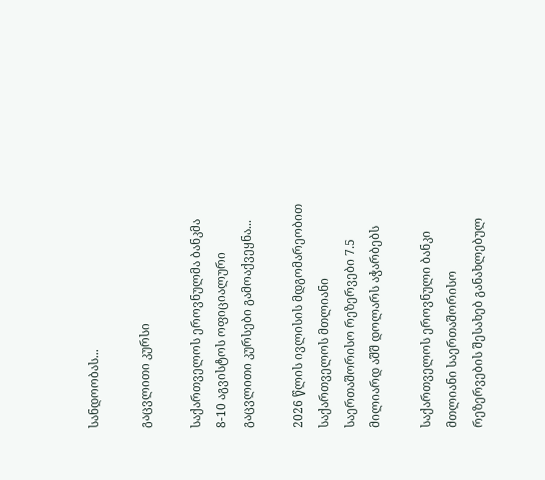სანდოობას...

გაცვლითი კურსი

საქართველოს ეროვნულმა ბანკმა 8-10 აგვისტოს ოფიციალური გაცვლითი კურსები გამოაქვეყნა...

2026 წლის ივლისის მდგომარეობით საქართველოს მთლიანი საერთაშორისო რეზერვები 7.5 მილიარდ აშშ დოლარს აჭარბებს

საქართველოს ეროვნული ბანკი მთლიანი საერთაშორისო რეზერვების შესახებ განახლებულ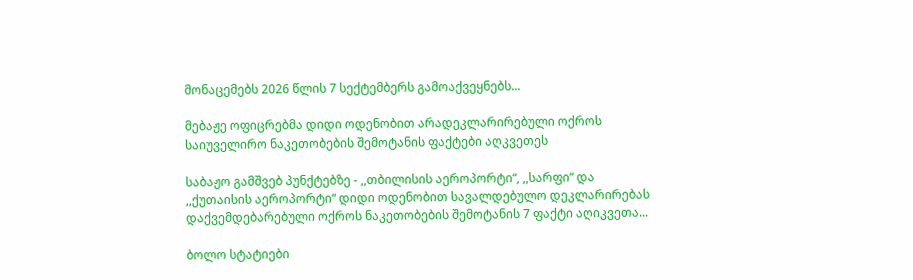მონაცემებს 2026 წლის 7 სექტემბერს გამოაქვეყნებს...

მებაჟე ოფიცრებმა დიდი ოდენობით არადეკლარირებული ოქროს საიუველირო ნაკეთობების შემოტანის ფაქტები აღკვეთეს

საბაჟო გამშვებ პუნქტებზე - ,,თბილისის აეროპორტი“, ,,სარფი“ და ,,ქუთაისის აეროპორტი“ დიდი ოდენობით სავალდებულო დეკლარირებას დაქვემდებარებული ოქროს ნაკეთობების შემოტანის 7 ფაქტი აღიკვეთა...

ბოლო სტატიები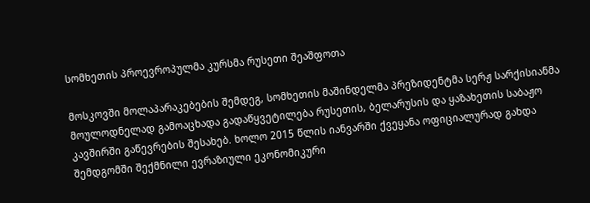სომხეთის პროევროპულმა კურსმა რუსეთი შეაშფოთა

მოსკოვში მოლაპარაკებების შემდეგ, სომხეთის მაშინდელმა პრეზიდენტმა სერჟ სარქისიანმა მოულოდნელად გამოაცხადა გადაწყვეტილება რუსეთის, ბელარუსის და ყაზახეთის საბაჟო კავშირში გაწევრების შესახებ. ხოლო 2015 წლის იანვარში ქვეყანა ოფიციალურად გახდა შემდგომში შექმნილი ევრაზიული ეკონომიკური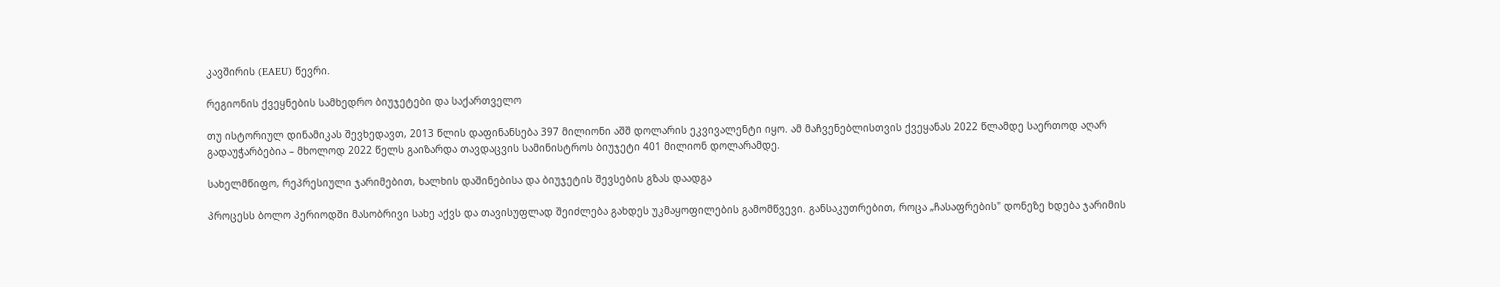კავშირის (EAEU) წევრი.

რეგიონის ქვეყნების სამხედრო ბიუჯეტები და საქართველო

თუ ისტორიულ დინამიკას შევხედავთ, 2013 წლის დაფინანსება 397 მილიონი აშშ დოლარის ეკვივალენტი იყო. ამ მაჩვენებლისთვის ქვეყანას 2022 წლამდე საერთოდ აღარ გადაუჭარბებია – მხოლოდ 2022 წელს გაიზარდა თავდაცვის სამინისტროს ბიუჯეტი 401 მილიონ დოლარამდე.

სახელმწიფო, რეპრესიული ჯარიმებით, ხალხის დაშინებისა და ბიუჯეტის შევსების გზას დაადგა

პროცესს ბოლო პერიოდში მასობრივი სახე აქვს და თავისუფლად შეიძლება გახდეს უკმაყოფილების გამომწვევი. განსაკუთრებით, როცა „ჩასაფრების" დონეზე ხდება ჯარიმის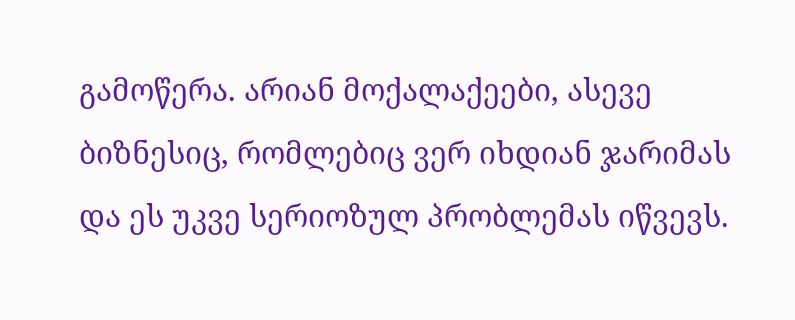გამოწერა. არიან მოქალაქეები, ასევე ბიზნესიც, რომლებიც ვერ იხდიან ჯარიმას და ეს უკვე სერიოზულ პრობლემას იწვევს.